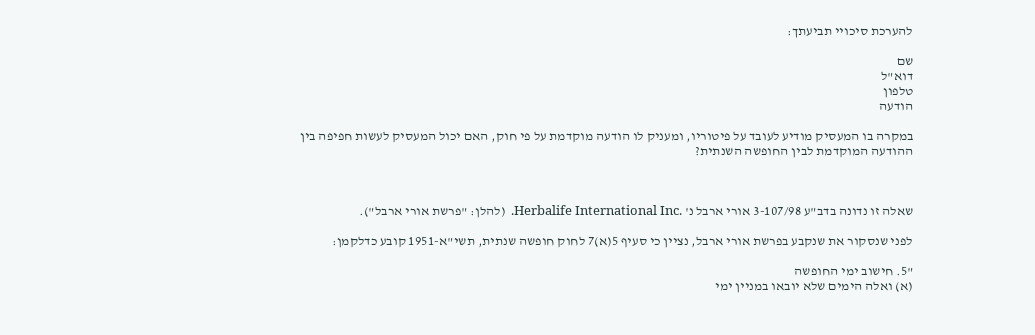להערכת סיכויי תביעתך:

שם
דוא"ל
טלפון
הודעה

במקרה בו המעסיק מודיע לעובד על פיטוריו, ומעניק לו הודעה מוקדמת על פי חוק, האם יכול המעסיק לעשות חפיפה בין ההודעה המוקדמת לבין החופשה השנתית?



שאלה זו נדונה בדב"ע 3-107/98 אורי ארבל נ' .Herbalife International Inc.  (להלן: "פרשת אורי ארבל").

לפני שנסקור את שנקבע בפרשת אורי ארבל, נציין כי סעיף 5(א)7 לחוק חופשה שנתית, תשי"א-1951 קובע כדלקמן:

"5. חישוב ימי החופשה
(א) ואלה הימים שלא יובאו במניין ימי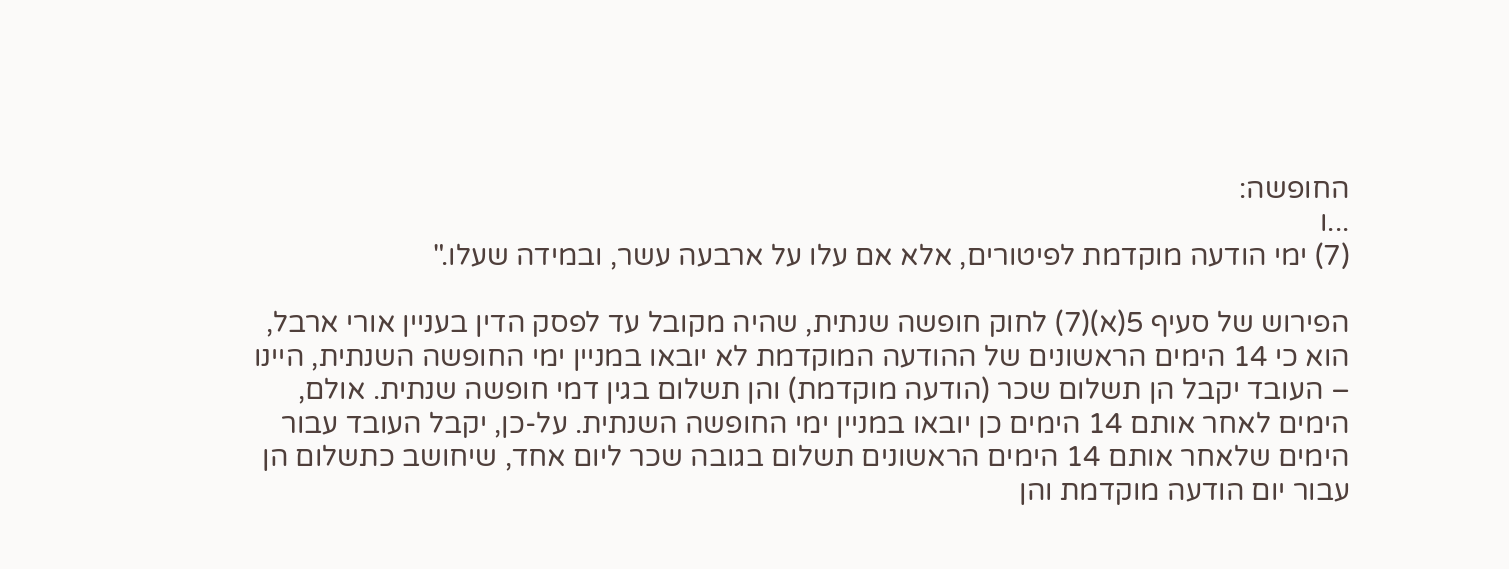החופשה:
...ו
(7) ימי הודעה מוקדמת לפיטורים, אלא אם עלו על ארבעה עשר, ובמידה שעלו."

הפירוש של סעיף 5(א)(7) לחוק חופשה שנתית, שהיה מקובל עד לפסק הדין בעניין אורי ארבל, הוא כי 14 הימים הראשונים של ההודעה המוקדמת לא יובאו במניין ימי החופשה השנתית, היינו – העובד יקבל הן תשלום שכר (הודעה מוקדמת) והן תשלום בגין דמי חופשה שנתית. אולם, הימים לאחר אותם 14 הימים כן יובאו במניין ימי החופשה השנתית. על-כן, יקבל העובד עבור הימים שלאחר אותם 14 הימים הראשונים תשלום בגובה שכר ליום אחד, שיחושב כתשלום הן עבור יום הודעה מוקדמת והן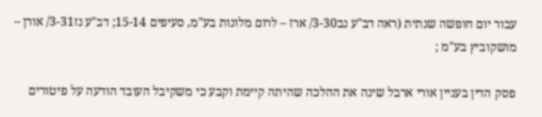עבור יום חופשה שנתית (ראה דב"ע נב3-30/ ארז – לרום מלונות בע"מ, סעיפים 15-14; דב"ע נז3-31/ אורן – מושקוביץ בע"מ ;

פסק הדין בעניין אורי ארבל שינה את ההלכה שהיתה קיימת וקבע כי משקיבל העובד הודעה על פיטורים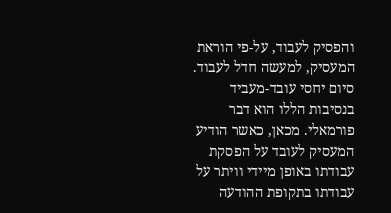והפסיק לעבוד, על-פי הוראת המעסיק, למעשה חדל לעבוד. סיום יחסי עובד-מעביד בנסיבות הללו הוא דבר פורמאלי. מכאן, כאשר הודיע המעסיק לעובד על הפסקת עבודתו באופן מיידי וויתר על עבודתו בתקופת ההודעה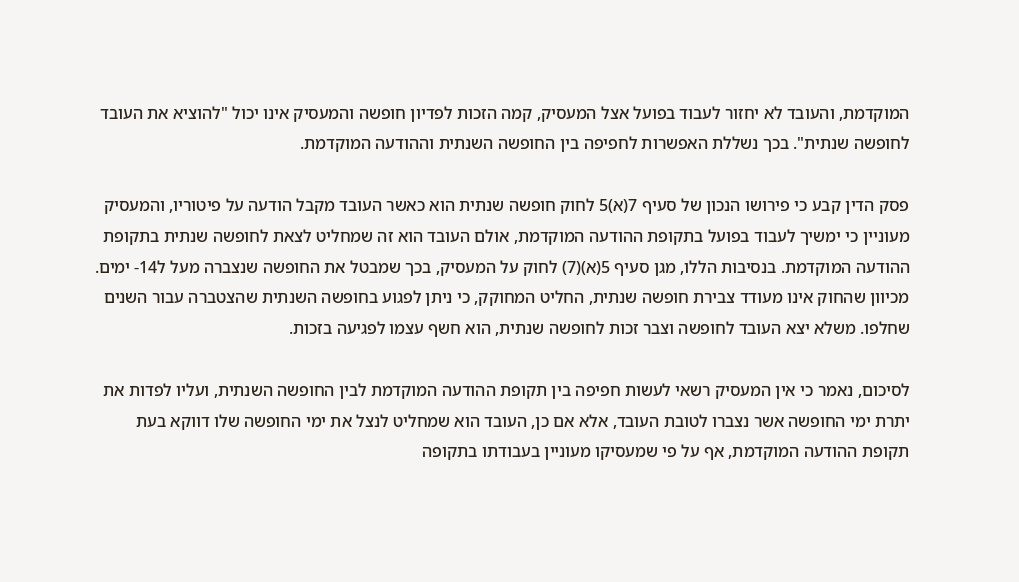המוקדמת, והעובד לא יחזור לעבוד בפועל אצל המעסיק, קמה הזכות לפדיון חופשה והמעסיק אינו יכול "להוציא את העובד לחופשה שנתית". בכך נשללת האפשרות לחפיפה בין החופשה השנתית וההודעה המוקדמת.

פסק הדין קבע כי פירושו הנכון של סעיף 7(א)5 לחוק חופשה שנתית הוא כאשר העובד מקבל הודעה על פיטוריו, והמעסיק מעוניין כי ימשיך לעבוד בפועל בתקופת ההודעה המוקדמת, אולם העובד הוא זה שמחליט לצאת לחופשה שנתית בתקופת ההודעה המוקדמת. בנסיבות הללו, מגן סעיף 5(א)(7) לחוק על המעסיק, בכך שמבטל את החופשה שנצברה מעל ל14- ימים. מכיוון שהחוק אינו מעודד צבירת חופשה שנתית, החליט המחוקק, כי ניתן לפגוע בחופשה השנתית שהצטברה עבור השנים שחלפו. משלא יצא העובד לחופשה וצבר זכות לחופשה שנתית, הוא חשף עצמו לפגיעה בזכות.

לסיכום, נאמר כי אין המעסיק רשאי לעשות חפיפה בין תקופת ההודעה המוקדמת לבין החופשה השנתית, ועליו לפדות את יתרת ימי החופשה אשר נצברו לטובת העובד, אלא אם כן, העובד הוא שמחליט לנצל את ימי החופשה שלו דווקא בעת תקופת ההודעה המוקדמת, אף על פי שמעסיקו מעוניין בעבודתו בתקופה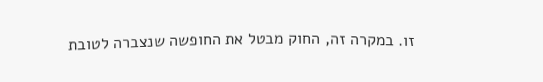זו. במקרה זה, החוק מבטל את החופשה שנצברה לטובת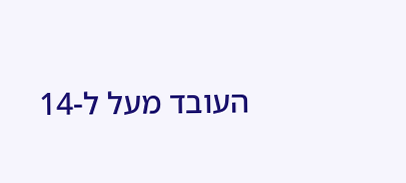העובד מעל ל-14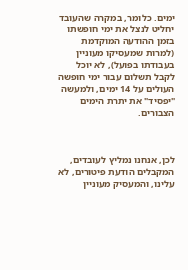ימים. כלומר, במקרה שהעובד יחליט לנצל את ימי חופשתו בזמן ההודעה המוקדמת (למרות שמעסיקו מעוניין בעבודתו בפועל), לא יוכל לקבל תשלום עבור ימי חופשה העולים על 14 ימים, ולמעשה "יפסיד" את יתרת הימים הצבורים.



לכן, אנחנו נמליץ לעובדים, המקבלים הודעת פיטורים, לא עלינו, והמעסיק מעוניין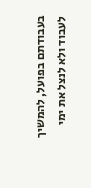בעבודתם בפועל, להמשיך לעבוד ולא לנצל את ימי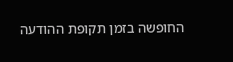החופשה בזמן תקופת ההודעה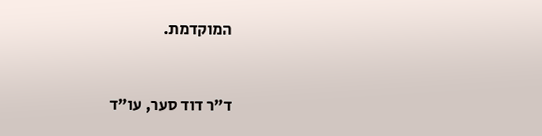המוקדמת.



ד"ר דוד סער, עו"ד